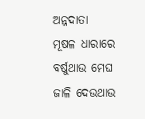ଅନ୍ନଦାତା
ମୂଷଳ ଧାରାରେ ବର୍ଷୁଥାଉ ମେଘ
ଜାଳି ଦେଉଥାଉ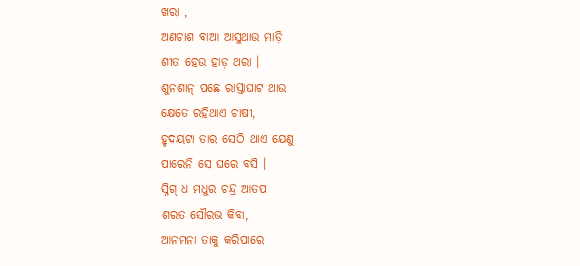ଖରା ,
ଅଣଚାଶ ବାଆ ଆସୁଥାଉ ମାଡ଼ି
ଶୀତ ହେଉ ହାଡ଼ ଥରା ।
ଶୁନଶାନ୍ ପଛେ ରାସ୍ତାଘାଟ ଥାଉ
କ୍ଷେତେ ରହିଥାଏ ଚାଷୀ,
ହୃଦୟଟା ତାର ସେଠି ଥାଏ ଯେଣୁ
ପାରେନି ସେ ଘରେ ବସି ।
ସ୍ନିଗ୍ ଧ ମଧୁର ଚନ୍ଦ୍ର ଆତପ
ଶରତ ସୌରଭ କିବା,
ଆନମନା ତାକୁ କରିପାରେ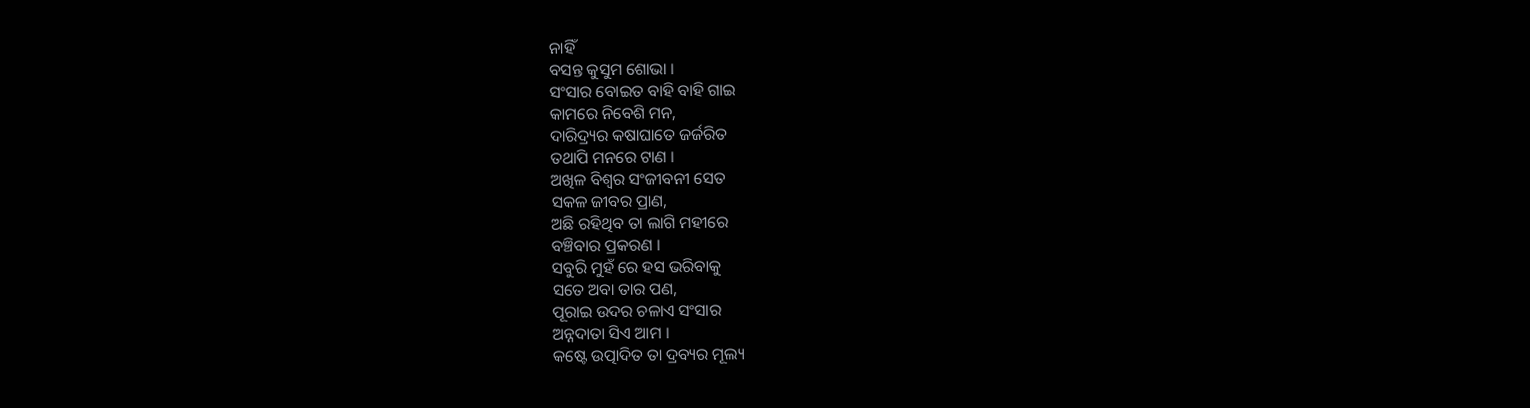ନାହିଁ
ବସନ୍ତ କୁସୁମ ଶୋଭା ।
ସଂସାର ବୋଇତ ବାହି ବାହି ଗାଇ
କାମରେ ନିବେଶି ମନ,
ଦାରିଦ୍ର୍ୟର କଷାଘାତେ ଜର୍ଜରିତ
ତଥାପି ମନରେ ଟାଣ ।
ଅଖିଳ ବିଶ୍ଵର ସଂଜୀବନୀ ସେତ
ସକଳ ଜୀବର ପ୍ରାଣ,
ଅଛି ରହିଥିବ ତା ଲାଗି ମହୀରେ
ବଞ୍ଚିବାର ପ୍ରକରଣ ।
ସବୁରି ମୁହଁ ରେ ହସ ଭରିବାକୁ
ସତେ ଅବା ତାର ପଣ,
ପୂରାଇ ଉଦର ଚଳାଏ ସଂସାର
ଅନ୍ନଦାତା ସିଏ ଆମ ।
କଷ୍ଟେ ଉତ୍ପାଦିତ ତା ଦ୍ରବ୍ୟର ମୂଲ୍ୟ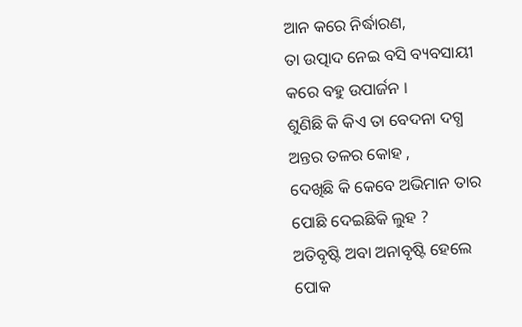ଆନ କରେ ନିର୍ଦ୍ଧାରଣ,
ତା ଉତ୍ପାଦ ନେଇ ବସି ବ୍ୟବସାୟୀ
କରେ ବହୁ ଉପାର୍ଜନ ।
ଶୁଣିଛି କି କିଏ ତା ବେଦନା ଦଗ୍ଧ
ଅନ୍ତର ତଳର କୋହ ,
ଦେଖିଛି କି କେବେ ଅଭିମାନ ତାର
ପୋଛି ଦେଇଛିକି ଲୁହ ?
ଅତିବୃଷ୍ଟି ଅବା ଅନାବୃଷ୍ଟି ହେଲେ
ପୋକ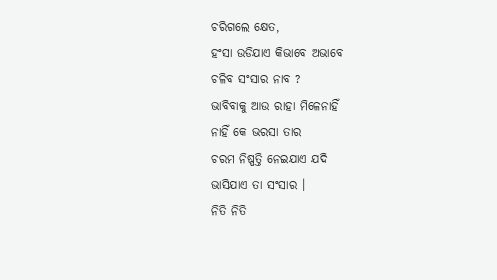ଚରିଗଲେ କ୍ଷେତ,
ହଂସା ଉଡିଯାଏ କିଭାବେ ଅଭାବେ
ଚଳିବ ସଂସାର ନାବ ?
ଭାବିବାକୁ ଆଉ ରାହା ମିଳେନାହିଁ
ନାହିଁ କେ ଭରସା ତାର
ଚରମ ନିଷ୍ପତ୍ତି ନେଇଯାଏ ଯଦି
ଭାସିଯାଏ ତା ସଂସାର ।
ନିତି ନିତି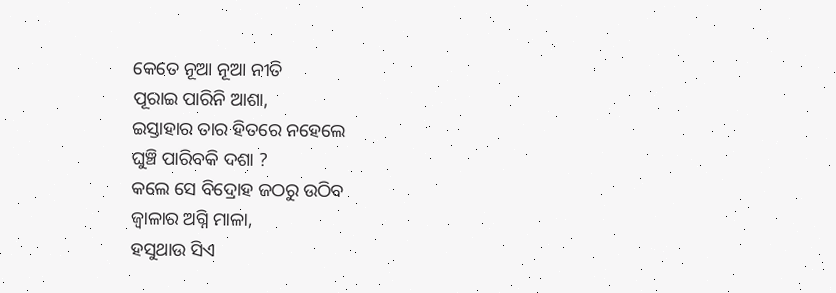କେତେ ନୂଆ ନୂଆ ନୀତି
ପୂରାଇ ପାରିନି ଆଶା,
ଇସ୍ତାହାର ତାର ହିତରେ ନହେଲେ
ଘୁଞ୍ଚି ପାରିବକି ଦଶା ?
କଲେ ସେ ବିଦ୍ରୋହ ଜଠରୁ ଉଠିବ
ଜ୍ୱାଳାର ଅଗ୍ନି ମାଳା,
ହସୁଥାଉ ସିଏ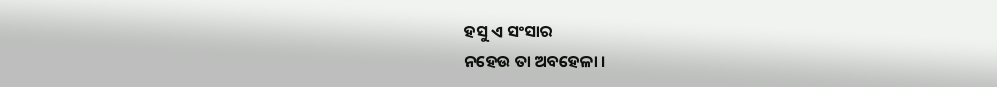ହସୁ ଏ ସଂସାର
ନହେଉ ତା ଅବହେଳା ।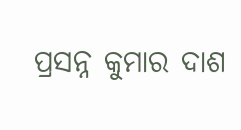ପ୍ରସନ୍ନ କୁମାର ଦାଶ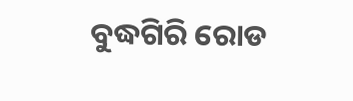ବୁଦ୍ଧଗିରି ରୋଡ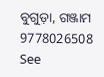ବୁଗୁଡ଼ା, ଗଞ୍ଜାମ
9778026508
See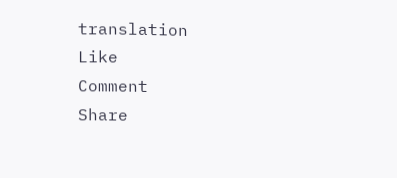translation
Like
Comment
Share